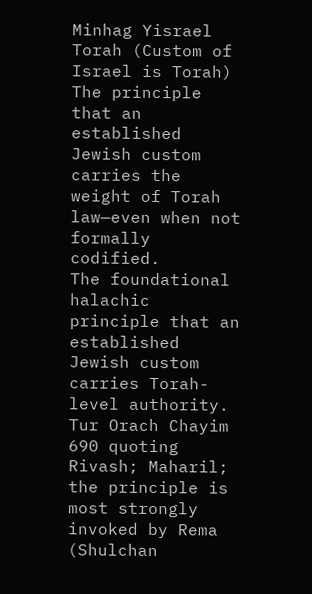Minhag Yisrael Torah (Custom of Israel is Torah)
The principle that an established Jewish custom carries the weight of Torah law—even when not formally codified.
The foundational halachic principle that an established Jewish custom carries Torah-level authority. Tur Orach Chayim 690 quoting Rivash; Maharil; the principle is most strongly invoked by Rema (Shulchan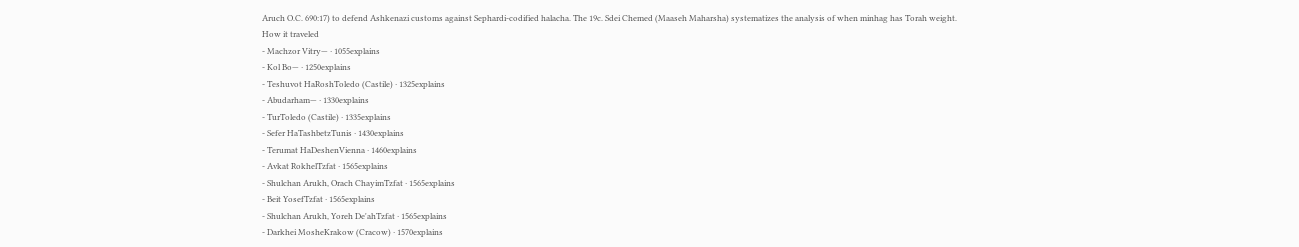Aruch O.C. 690:17) to defend Ashkenazi customs against Sephardi-codified halacha. The 19c. Sdei Chemed (Maaseh Maharsha) systematizes the analysis of when minhag has Torah weight.
How it traveled
- Machzor Vitry— · 1055explains
- Kol Bo— · 1250explains
- Teshuvot HaRoshToledo (Castile) · 1325explains
- Abudarham— · 1330explains
- TurToledo (Castile) · 1335explains
- Sefer HaTashbetzTunis · 1430explains
- Terumat HaDeshenVienna · 1460explains
- Avkat RokhelTzfat · 1565explains
- Shulchan Arukh, Orach ChayimTzfat · 1565explains
- Beit YosefTzfat · 1565explains
- Shulchan Arukh, Yoreh De'ahTzfat · 1565explains
- Darkhei MosheKrakow (Cracow) · 1570explains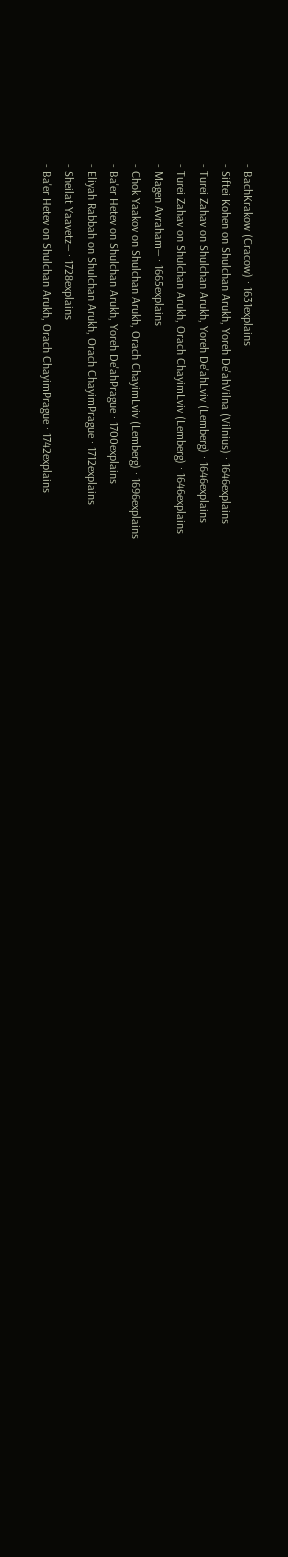- BachKrakow (Cracow) · 1631explains
- Siftei Kohen on Shulchan Arukh, Yoreh De'ahVilna (Vilnius) · 1646explains
- Turei Zahav on Shulchan Arukh, Yoreh De'ahLviv (Lemberg) · 1646explains
- Turei Zahav on Shulchan Arukh, Orach ChayimLviv (Lemberg) · 1646explains
- Magen Avraham— · 1665explains
- Chok Yaakov on Shulchan Arukh, Orach ChayimLviv (Lemberg) · 1696explains
- Ba'er Hetev on Shulchan Arukh, Yoreh De'ahPrague · 1700explains
- Eliyah Rabbah on Shulchan Arukh, Orach ChayimPrague · 1712explains
- Sheilat Yaavetz— · 1728explains
- Ba'er Hetev on Shulchan Arukh, Orach ChayimPrague · 1742explains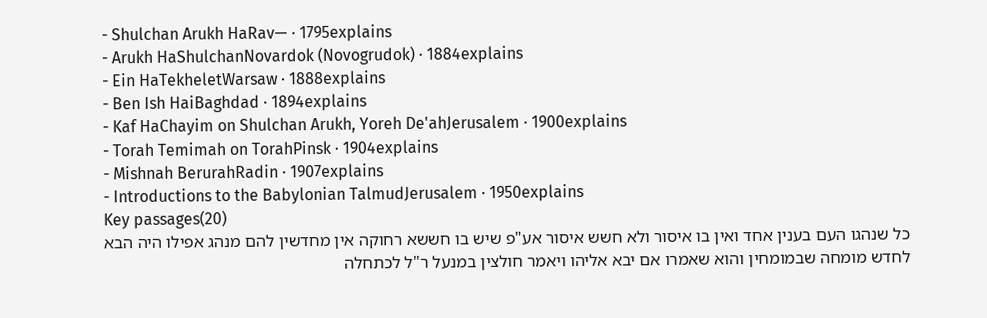- Shulchan Arukh HaRav— · 1795explains
- Arukh HaShulchanNovardok (Novogrudok) · 1884explains
- Ein HaTekheletWarsaw · 1888explains
- Ben Ish HaiBaghdad · 1894explains
- Kaf HaChayim on Shulchan Arukh, Yoreh De'ahJerusalem · 1900explains
- Torah Temimah on TorahPinsk · 1904explains
- Mishnah BerurahRadin · 1907explains
- Introductions to the Babylonian TalmudJerusalem · 1950explains
Key passages(20)
כל שנהגו העם בענין אחד ואין בו איסור ולא חשש איסור אע"פ שיש בו חששא רחוקה אין מחדשין להם מנהג אפילו היה הבא לחדש מומחה שבמומחין והוא שאמרו אם יבא אליהו ויאמר חולצין במנעל ר"ל לכתחלה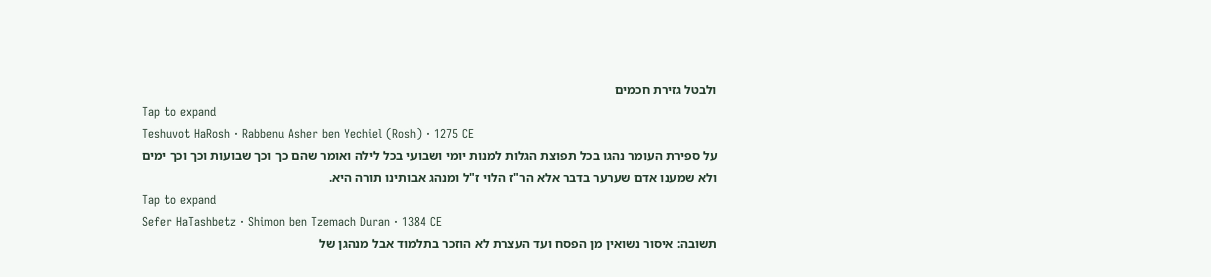ולבטל גזירת חכמים
Tap to expand
Teshuvot HaRosh · Rabbenu Asher ben Yechiel (Rosh) · 1275 CE
על ספירת העומר נהגו בכל תפוצת הגלות למנות יומי ושבועי בכל לילה ואומר שהם כך וכך שבועות וכך וכך ימים ולא שמענו אדם שערער בדבר אלא הר"ז הלוי ז"ל ומנהג אבותינו תורה היא.
Tap to expand
Sefer HaTashbetz · Shimon ben Tzemach Duran · 1384 CE
תשובה: איסור נשואין מן הפסח ועד העצרת לא הוזכר בתלמוד אבל מנהגן של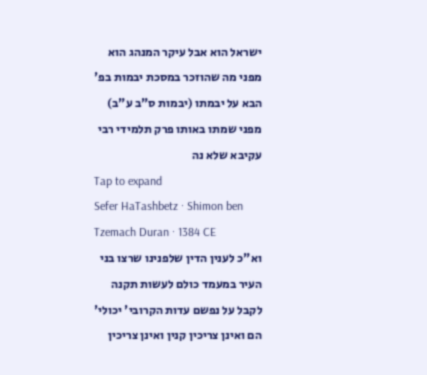ישראל הוא אבל עיקר המנהג הוא מפני מה שהוזכר במסכת יבמות בפ' הבא על יבמתו (יבמות ס"ב ע"ב) מפני שמתו באותו פרק תלמידי רבי עקיבא שלא נה
Tap to expand
Sefer HaTashbetz · Shimon ben Tzemach Duran · 1384 CE
וא"כ לענין הדין שלפנינו שרצו בני העיר במעמד כולם לעשות תקנה לקבל על נפשם עדות הקרובי' יכולי' הם ואינן צריכין קנין ואינן צריכין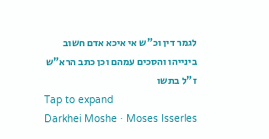לגמר דין וכ"ש אי איכא אדם חשוב בינייהו והסכים עמהם וכן כתב הרא"ש ז"ל בתשו
Tap to expand
Darkhei Moshe · Moses Isserles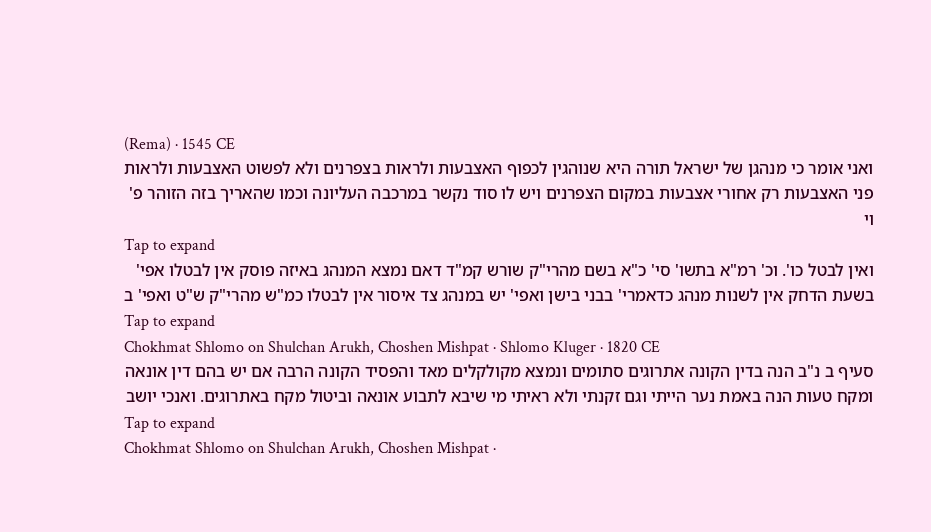(Rema) · 1545 CE
ואני אומר כי מנהגן של ישראל תורה היא שנוהגין לכפוף האצבעות ולראות בצפרנים ולא לפשוט האצבעות ולראות פני האצבעות רק אחורי אצבעות במקום הצפרנים ויש לו סוד נקשר במרכבה העליונה וכמו שהאריך בזה הזוהר פ' וי
Tap to expand
ואין לבטל כו'. וכ' רמ"א בתשו' סי' כ"א בשם מהרי"ק שורש קמ"ד דאם נמצא המנהג באיזה פוסק אין לבטלו אפי' בשעת הדחק אין לשנות מנהג כדאמרי' בבני בישן ואפי' יש במנהג צד איסור אין לבטלו כמ"ש מהרי"ק ש"ט ואפי' ב
Tap to expand
Chokhmat Shlomo on Shulchan Arukh, Choshen Mishpat · Shlomo Kluger · 1820 CE
סעיף ב נ"ב הנה בדין הקונה אתרוגים סתומים ונמצא מקולקלים מאד והפסיד הקונה הרבה אם יש בהם דין אונאה ומקח טעות הנה באמת נער הייתי וגם זקנתי ולא ראיתי מי שיבא לתבוע אונאה וביטול מקח באתרוגים. ואנכי יושב
Tap to expand
Chokhmat Shlomo on Shulchan Arukh, Choshen Mishpat ·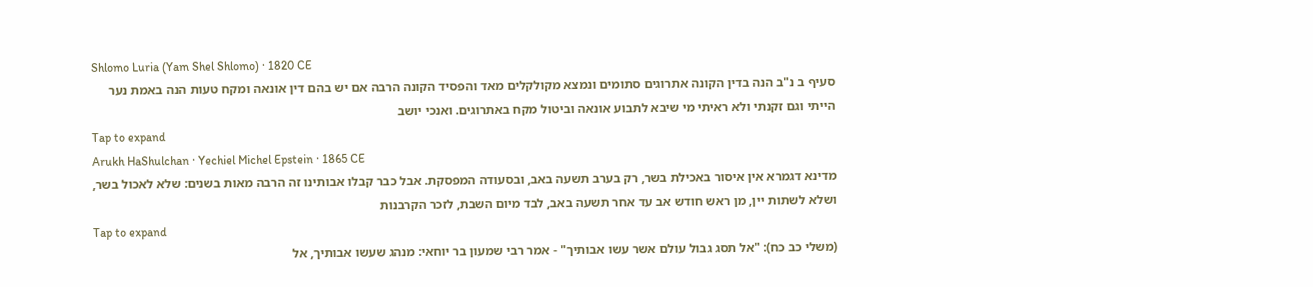Shlomo Luria (Yam Shel Shlomo) · 1820 CE
סעיף ב נ"ב הנה בדין הקונה אתרוגים סתומים ונמצא מקולקלים מאד והפסיד הקונה הרבה אם יש בהם דין אונאה ומקח טעות הנה באמת נער הייתי וגם זקנתי ולא ראיתי מי שיבא לתבוע אונאה וביטול מקח באתרוגים. ואנכי יושב
Tap to expand
Arukh HaShulchan · Yechiel Michel Epstein · 1865 CE
מדינא דגמרא אין איסור באכילת בשר, רק בערב תשעה באב, ובסעודה המפסקת. אבל כבר קבלו אבותינו זה הרבה מאות בשנים: שלא לאכול בשר, ושלא לשתות יין, מן ראש חודש אב עד אחר תשעה באב, לבד מיום השבת, לזכר הקרבנות
Tap to expand
(משלי כב כח): "אל תסג גבול עולם אשר עשו אבותיך" - אמר רבי שמעון בר יוחאי: מנהג שעשו אבותיך, אל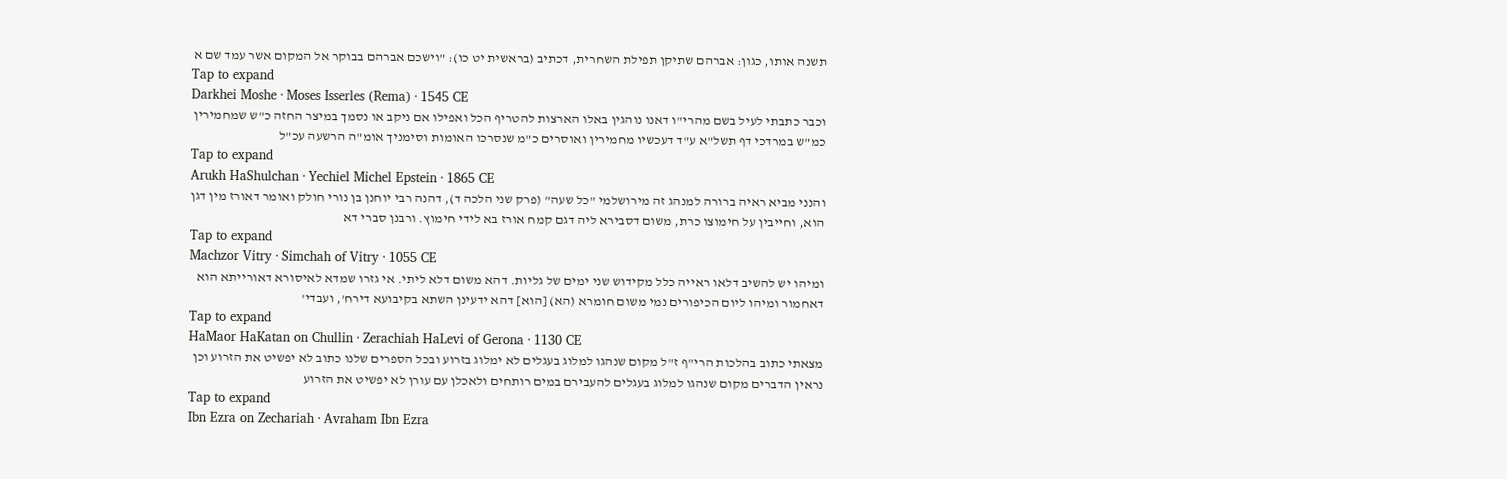תשנה אותו, כגון: אברהם שתיקן תפילת השחרית, דכתיב (בראשית יט כו): "וישכם אברהם בבוקר אל המקום אשר עמד שם א
Tap to expand
Darkhei Moshe · Moses Isserles (Rema) · 1545 CE
וכבר כתבתי לעיל בשם מהרי"ו דאנו נוהגין באלו הארצות להטריף הכל ואפילו אם ניקב או נסמך במיצר החזה כ"ש שמחמירין כמ"ש במרדכי דף תשל"א ע"ד דעכשיו מחמירין ואוסרים כ"מ שנסרכו האומות וסימניך אומ"ה הרשעה עכ"ל
Tap to expand
Arukh HaShulchan · Yechiel Michel Epstein · 1865 CE
והנני מביא ראיה ברורה למנהג זה מירושלמי "כל שעה" (פרק שני הלכה ד), דהנה רבי יוחנן בן נורי חולק ואומר דאורז מין דגן הוא, וחייבין על חימוצו כרת, משום דסבירא ליה דגם קמח אורז בא לידי חימוץ. ורבנן סברי דא
Tap to expand
Machzor Vitry · Simchah of Vitry · 1055 CE
ומיהו יש להשיב דלאו ראייה כלל מקידוש שני ימים של גליות. דהא משום דלא ליתי. אי גזרו שמדא לאיסורא דאורייתא הוא דאחמור ומיהו ליום הכיפורים נמי משום חומרא (הא) [הוא] דהא ידעינן השתא בקיבועא דירח', ועבדי'
Tap to expand
HaMaor HaKatan on Chullin · Zerachiah HaLevi of Gerona · 1130 CE
מצאתי כתוב בהלכות הרי"ף ז"ל מקום שנהגו למלוג בעגלים לא ימלוג בזרוע ובכל הספרים שלנו כתוב לא יפשיט את הזרוע וכן נראין הדברים מקום שנהגו למלוג בעגלים להעבירם במים רותחים ולאכלן עם עורן לא יפשיט את הזרוע
Tap to expand
Ibn Ezra on Zechariah · Avraham Ibn Ezra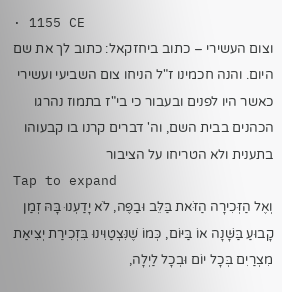· 1155 CE
וצום העשירי – כתוב ביחזקאל: כתוב לך את שם היום. והנה חכמינו ז"ל הניחו צום השביעי ועשירי כאשר היו לפנים ובעבור כי בי"ז בתמוז נהרגו הכהנים בבית השם, וה' דברים קרנו בו קבעוהו בתענית ולא הטריחו על הציבור
Tap to expand
וְאֶל הַזְּכִירָה הַזֹּאת בַּלֵּב וּבַפֶּה, לֹא יָדַעְנוּ בָּהּ זְמַן קָבוּעַ בַּשָּׁנָה אוֹ בַּיּוֹם, כְּמוֹ שֶׁנִּצְטַוִּינוּ בִּזְכִירַת יְצִיאַת מִצְרַיִם בְּכָל יוֹם וּבְכָל לַיְלָה,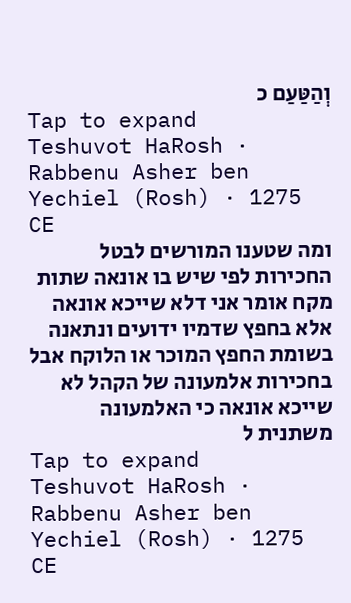וְהַטַּעַם כ
Tap to expand
Teshuvot HaRosh · Rabbenu Asher ben Yechiel (Rosh) · 1275 CE
ומה שטענו המורשים לבטל החכירות לפי שיש בו אונאה שתות מקח אומר אני דלא שייכא אונאה אלא בחפץ שדמיו ידועים ונתאנה בשומת החפץ המוכר או הלוקח אבל בחכירות אלמעונה של הקהל לא שייכא אונאה כי האלמעונה משתנית ל
Tap to expand
Teshuvot HaRosh · Rabbenu Asher ben Yechiel (Rosh) · 1275 CE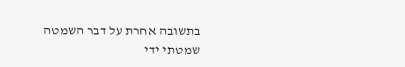בתשובה אחרת על דבר השמטה שמטתי ידי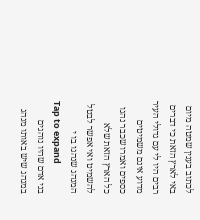לכתוב בענין שמטה מיום באי לארץ הזאת כי דברים רבים היו לי עם גדולי העיר מדוע אינם משמיטים כספים ואמרו שכבר נהגו כל הארץ הזאת שלא להשמיט ואי אפשר לבטל המנהג שנהגו בו י
Tap to expand
בני אדם שהיו נוהגים במנהג שיש באותו מנהג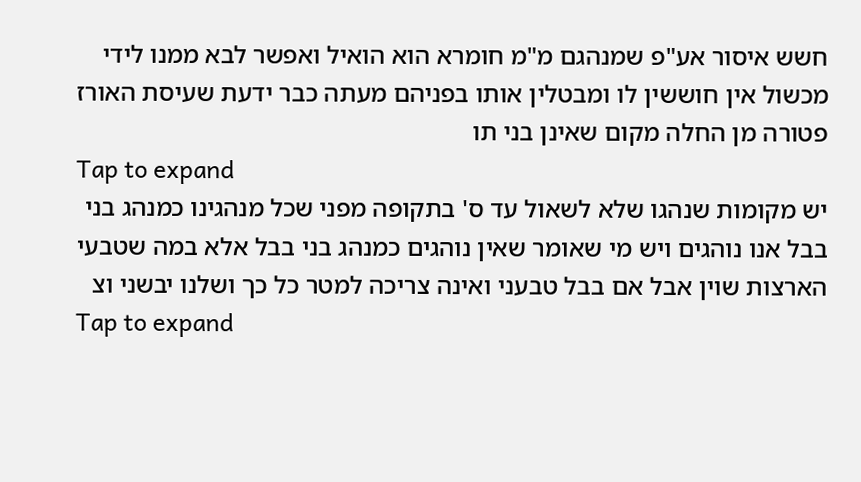חשש איסור אע"פ שמנהגם מ"מ חומרא הוא הואיל ואפשר לבא ממנו לידי מכשול אין חוששין לו ומבטלין אותו בפניהם מעתה כבר ידעת שעיסת האורז פטורה מן החלה מקום שאינן בני תו
Tap to expand
יש מקומות שנהגו שלא לשאול עד ס' בתקופה מפני שכל מנהגינו כמנהג בני בבל אנו נוהגים ויש מי שאומר שאין נוהגים כמנהג בני בבל אלא במה שטבעי הארצות שוין אבל אם בבל טבעני ואינה צריכה למטר כל כך ושלנו יבשני וצ
Tap to expand